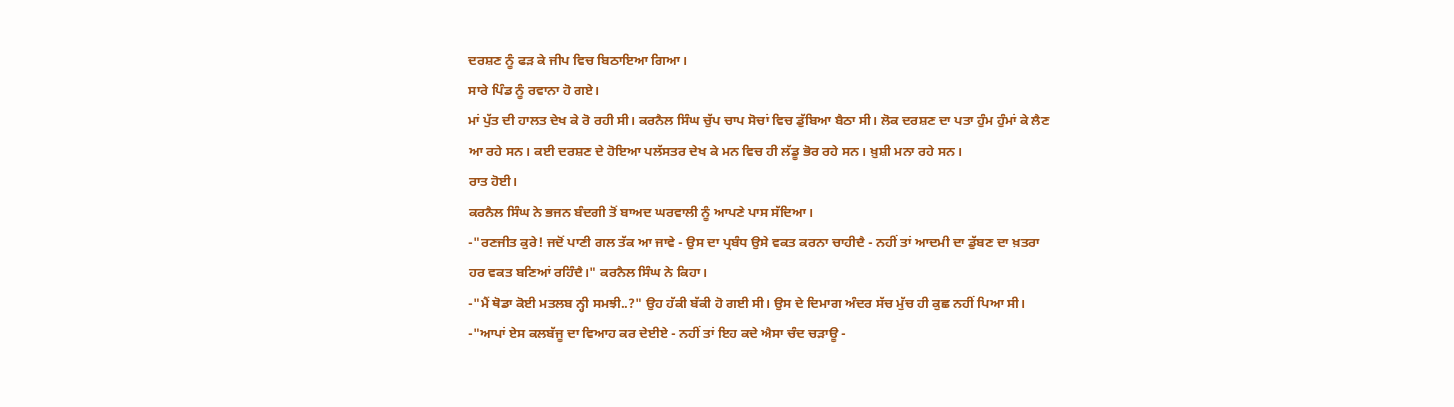ਦਰਸ਼ਣ ਨੂੰ ਫੜ ਕੇ ਜੀਪ ਵਿਚ ਬਿਠਾਇਆ ਗਿਆ।
ਸਾਰੇ ਪਿੰਡ ਨੂੰ ਰਵਾਨਾ ਹੋ ਗਏ।
ਮਾਂ ਪੁੱਤ ਦੀ ਹਾਲਤ ਦੇਖ ਕੇ ਰੋ ਰਹੀ ਸੀ। ਕਰਨੈਲ ਸਿੰਘ ਚੁੱਪ ਚਾਪ ਸੋਚਾਂ ਵਿਚ ਡੁੱਬਿਆ ਬੈਠਾ ਸੀ। ਲੋਕ ਦਰਸ਼ਣ ਦਾ ਪਤਾ ਹੁੰਮ ਹੁੰਮਾਂ ਕੇ ਲੈਣ ਆ ਰਹੇ ਸਨ। ਕਈ ਦਰਸ਼ਣ ਦੇ ਹੋਇਆ ਪਲੱਸਤਰ ਦੇਖ ਕੇ ਮਨ ਵਿਚ ਹੀ ਲੱਡੂ ਭੋਰ ਰਹੇ ਸਨ। ਖ਼ੁਸ਼ੀ ਮਨਾ ਰਹੇ ਸਨ।
ਰਾਤ ਹੋਈ।
ਕਰਨੈਲ ਸਿੰਘ ਨੇ ਭਜਨ ਬੰਦਗੀ ਤੋਂ ਬਾਅਦ ਘਰਵਾਲੀ ਨੂੰ ਆਪਣੇ ਪਾਸ ਸੱਦਿਆ।
-"ਰਣਜੀਤ ਕੁਰੇ! ਜਦੋਂ ਪਾਣੀ ਗਲ ਤੱਕ ਆ ਜਾਵੇ - ਉਸ ਦਾ ਪ੍ਰਬੰਧ ਉਸੇ ਵਕਤ ਕਰਨਾ ਚਾਹੀਦੈ - ਨਹੀਂ ਤਾਂ ਆਦਮੀ ਦਾ ਡੁੱਬਣ ਦਾ ਖ਼ਤਰਾ ਹਰ ਵਕਤ ਬਣਿਆਂ ਰਹਿੰਦੈ।" ਕਰਨੈਲ ਸਿੰਘ ਨੇ ਕਿਹਾ।
-"ਮੈਂ ਥੋਡਾ ਕੋਈ ਮਤਲਬ ਨ੍ਹੀ ਸਮਝੀ..?" ਉਹ ਹੱਕੀ ਬੱਕੀ ਹੋ ਗਈ ਸੀ। ਉਸ ਦੇ ਦਿਮਾਗ ਅੰਦਰ ਸੱਚ ਮੁੱਚ ਹੀ ਕੁਛ ਨਹੀਂ ਪਿਆ ਸੀ।
-"ਆਪਾਂ ਏਸ ਕਲਬੱਜੂ ਦਾ ਵਿਆਹ ਕਰ ਦੇਈਏ - ਨਹੀਂ ਤਾਂ ਇਹ ਕਦੇ ਐਸਾ ਚੰਦ ਚੜਾਊ -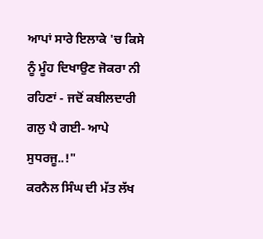ਆਪਾਂ ਸਾਰੇ ਇਲਾਕੇ 'ਚ ਕਿਸੇ ਨੂੰ ਮੂੰਹ ਦਿਖਾਉਣ ਜੋਕਰਾ ਨੀ ਰਹਿਣਾਂ - ਜਦੋਂ ਕਬੀਲਦਾਰੀ ਗਲੁ ਪੈ ਗਈ- ਆਪੇ ਸੁਧਰਜੂ..!"
ਕਰਨੈਲ ਸਿੰਘ ਦੀ ਮੱਤ ਲੱਖ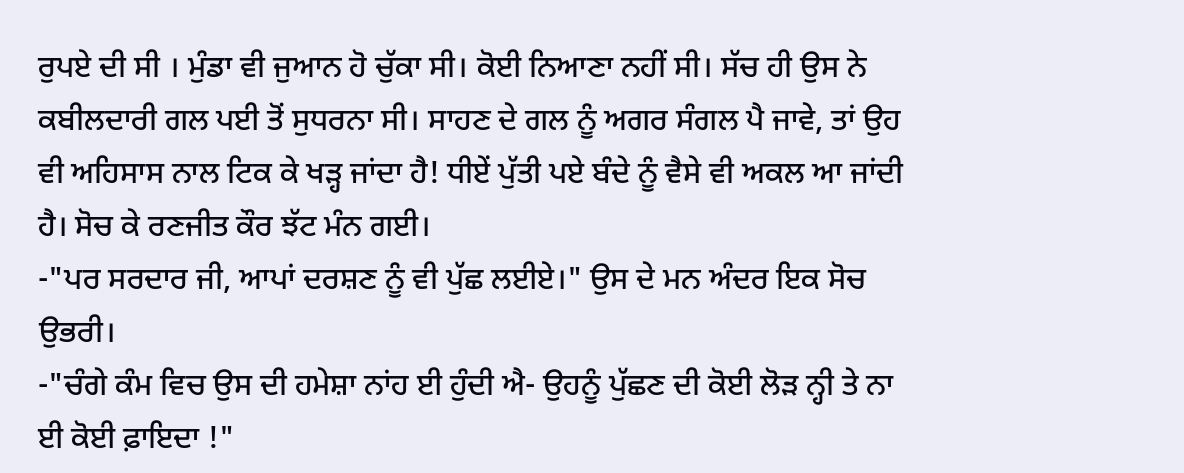ਰੁਪਏ ਦੀ ਸੀ । ਮੁੰਡਾ ਵੀ ਜੁਆਨ ਹੋ ਚੁੱਕਾ ਸੀ। ਕੋਈ ਨਿਆਣਾ ਨਹੀਂ ਸੀ। ਸੱਚ ਹੀ ਉਸ ਨੇ ਕਬੀਲਦਾਰੀ ਗਲ ਪਈ ਤੋਂ ਸੁਧਰਨਾ ਸੀ। ਸਾਹਣ ਦੇ ਗਲ ਨੂੰ ਅਗਰ ਸੰਗਲ ਪੈ ਜਾਵੇ, ਤਾਂ ਉਹ ਵੀ ਅਹਿਸਾਸ ਨਾਲ ਟਿਕ ਕੇ ਖੜ੍ਹ ਜਾਂਦਾ ਹੈ! ਧੀਏਂ ਪੁੱਤੀ ਪਏ ਬੰਦੇ ਨੂੰ ਵੈਸੇ ਵੀ ਅਕਲ ਆ ਜਾਂਦੀ ਹੈ। ਸੋਚ ਕੇ ਰਣਜੀਤ ਕੌਰ ਝੱਟ ਮੰਨ ਗਈ।
-"ਪਰ ਸਰਦਾਰ ਜੀ, ਆਪਾਂ ਦਰਸ਼ਣ ਨੂੰ ਵੀ ਪੁੱਛ ਲਈਏ।" ਉਸ ਦੇ ਮਨ ਅੰਦਰ ਇਕ ਸੋਚ ਉਭਰੀ।
-"ਚੰਗੇ ਕੰਮ ਵਿਚ ਉਸ ਦੀ ਹਮੇਸ਼ਾ ਨਾਂਹ ਈ ਹੁੰਦੀ ਐ- ਉਹਨੂੰ ਪੁੱਛਣ ਦੀ ਕੋਈ ਲੋੜ ਨ੍ਹੀ ਤੇ ਨਾ ਈ ਕੋਈ ਫ਼ਾਇਦਾ !"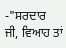-"ਸਰਦਾਰ ਜੀ, ਵਿਆਹ ਤਾਂ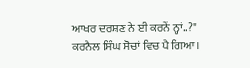ਆਖਰ ਦਰਸ਼ਣ ਨੇ ਈ ਕਰਨੇਂ ਨ੍ਹਾਂ..?"
ਕਰਨੈਲ ਸਿੰਘ ਸੋਚਾਂ ਵਿਚ ਪੈ ਗਿਆ।